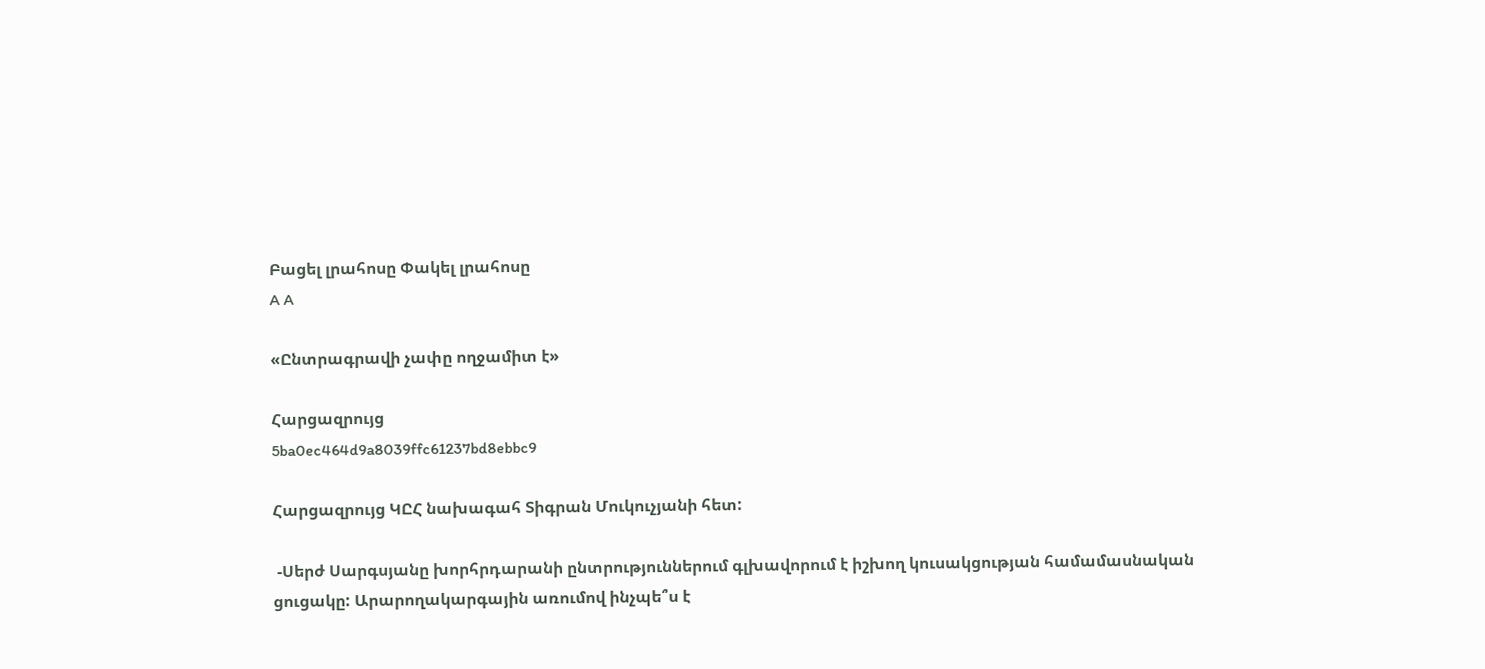Բացել լրահոսը Փակել լրահոսը
A A

«Ընտրագրավի չափը ողջամիտ է»

Հարցազրույց
5ba0ec464d9a8039ffc61237bd8ebbc9

Հարցազրույց ԿԸՀ նախագահ Տիգրան Մուկուչյանի հետ:

 -Սերժ Սարգսյանը խորհրդարանի ընտրություններում գլխավորում է իշխող կուսակցության համամասնական ցուցակը: Արարողակարգային առումով ինչպե՞ս է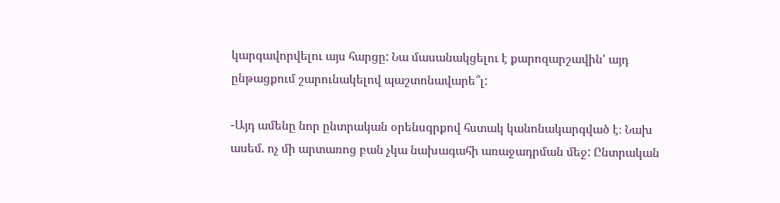կարգավորվելու այս հարցը: Նա մասանակցելու է քարոզարշավին' այդ ընթացքում շարունակելով պաշտոնավարե՞լ:

-Այդ ամենը նոր ընտրական օրենսգրքով հստակ կանոնակարգված է։ Նախ ասեմ. ոչ մի արտառոց բան չկա նախագահի առաջադրման մեջ: Ընտրական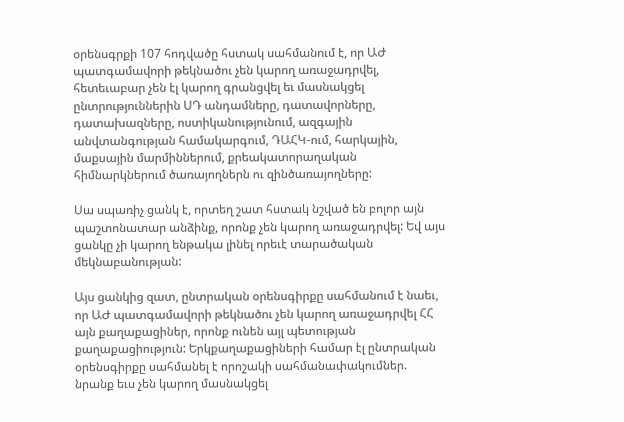օրենսգրքի 107 հոդվածը հստակ սահմանում է, որ ԱԺ պատգամավորի թեկնածու չեն կարող առաջադրվել, հետեւաբար չեն էլ կարող գրանցվել եւ մասնակցել ընտրություններին ՍԴ անդամները, դատավորները, դատախազները, ոստիկանությունում, ազգային անվտանգության համակարգում, ԴԱՀԿ-ում, հարկային, մաքսային մարմիններում, քրեակատորաղական հիմնարկներում ծառայողներն ու զինծառայողները:

Սա սպառիչ ցանկ է, որտեղ շատ հստակ նշված են բոլոր այն պաշտոնատար անձինք, որոնք չեն կարող առաջադրվել: Եվ այս ցանկը չի կարող ենթակա լինել որեւէ տարածական մեկնաբանության:

Այս ցանկից զատ, ընտրական օրենսգիրքը սահմանում է նաեւ, որ ԱԺ պատգամավորի թեկնածու չեն կարող առաջադրվել ՀՀ այն քաղաքացիներ, որոնք ունեն այլ պետության քաղաքացիություն: Երկքաղաքացիների համար էլ ընտրական օրենսգիրքը սահմանել է որոշակի սահմանափակումներ. նրանք եւս չեն կարող մասնակցել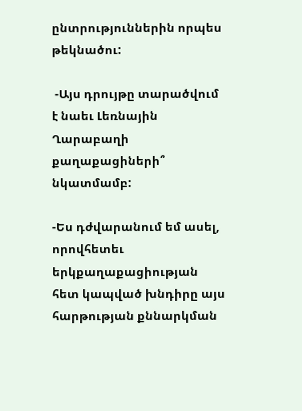ընտրություններին որպես թեկնածու:

 -Այս դրույթը տարածվում է նաեւ Լեռնային Ղարաբաղի քաղաքացիների՞ նկատմամբ:

-Ես դժվարանում եմ ասել, որովհետեւ երկքաղաքացիության հետ կապված խնդիրը այս հարթության քննարկման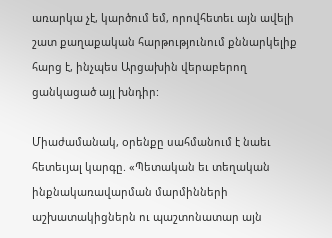առարկա չէ, կարծում եմ, որովհետեւ այն ավելի շատ քաղաքական հարթությունում քննարկելիք հարց է, ինչպես Արցախին վերաբերող ցանկացած այլ խնդիր:

Միաժամանակ, oրենքը սահմանում է նաեւ հետեւյալ կարգը. «Պետական եւ տեղական ինքնակառավարման մարմինների աշխատակիցներն ու պաշտոնատար այն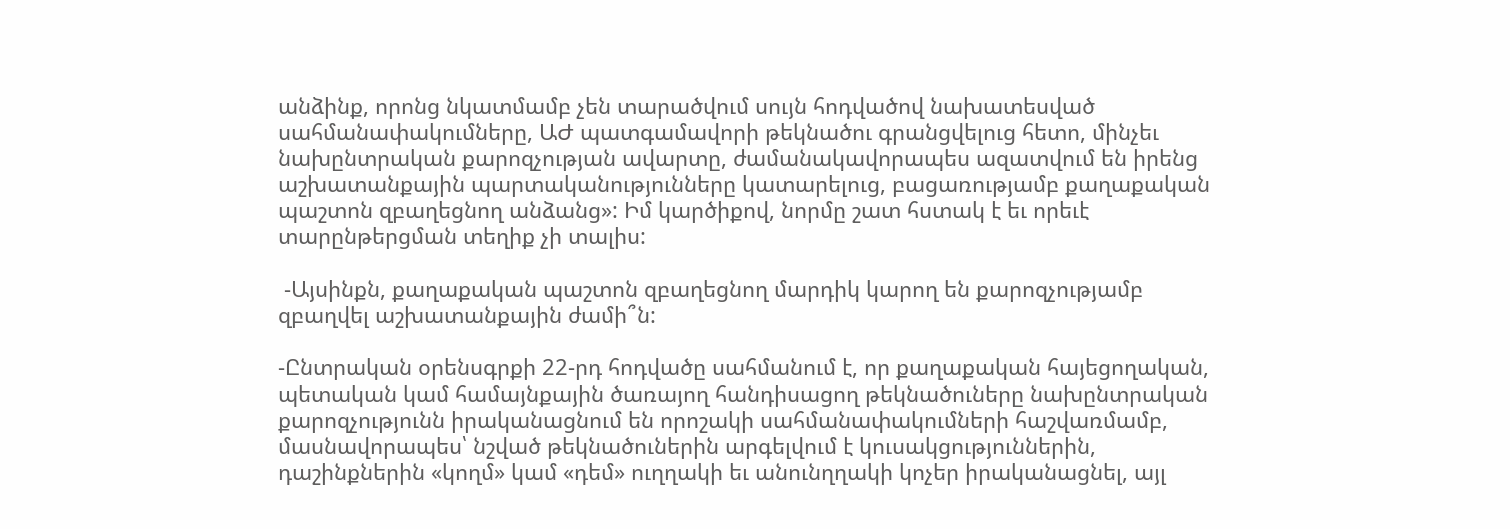անձինք, որոնց նկատմամբ չեն տարածվում սույն հոդվածով նախատեսված սահմանափակումները, ԱԺ պատգամավորի թեկնածու գրանցվելուց հետո, մինչեւ նախընտրական քարոզչության ավարտը, ժամանակավորապես ազատվում են իրենց աշխատանքային պարտականությունները կատարելուց, բացառությամբ քաղաքական պաշտոն զբաղեցնող անձանց»: Իմ կարծիքով, նորմը շատ հստակ է եւ որեւէ տարընթերցման տեղիք չի տալիս:

 -Այսինքն, քաղաքական պաշտոն զբաղեցնող մարդիկ կարող են քարոզչությամբ զբաղվել աշխատանքային ժամի՞ն:

-Ընտրական օրենսգրքի 22-րդ հոդվածը սահմանում է, որ քաղաքական հայեցողական, պետական կամ համայնքային ծառայող հանդիսացող թեկնածուները նախընտրական քարոզչությունն իրականացնում են որոշակի սահմանափակումների հաշվառմամբ, մասնավորապես՝ նշված թեկնածուներին արգելվում է կուսակցություններին, դաշինքներին «կողմ» կամ «դեմ» ուղղակի եւ անունղղակի կոչեր իրականացնել, այլ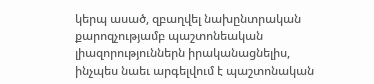կերպ ասած, զբաղվել նախընտրական քարոզչությամբ պաշտոնեական լիազորություններն իրականացնելիս, ինչպես նաեւ արգելվում է պաշտոնական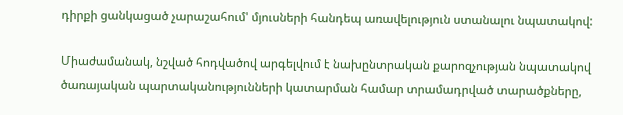դիրքի ցանկացած չարաշահում' մյուսների հանդեպ առավելություն ստանալու նպատակով:

Միաժամանակ, նշված հոդվածով արգելվում է նախընտրական քարոզչության նպատակով ծառայական պարտականությունների կատարման համար տրամադրված տարածքները,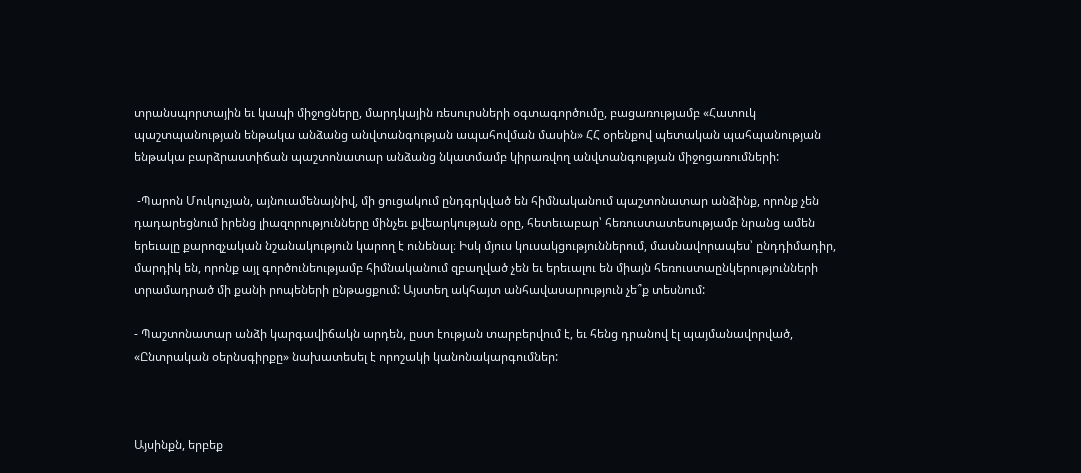տրանսպորտային եւ կապի միջոցները, մարդկային ռեսուրսների օգտագործումը, բացառությամբ «Հատուկ պաշտպանության ենթակա անձանց անվտանգության ապահովման մասին» ՀՀ օրենքով պետական պահպանության ենթակա բարձրաստիճան պաշտոնատար անձանց նկատմամբ կիրառվող անվտանգության միջոցառումների:

 -Պարոն Մուկուչյան, այնուամենայնիվ, մի ցուցակում ընդգրկված են հիմնականում պաշտոնատար անձինք, որոնք չեն դադարեցնում իրենց լիազորությունները մինչեւ քվեարկության օրը, հետեւաբար՝ հեռուստատեսությամբ նրանց ամեն երեւալը քարոզչական նշանակություն կարող է ունենալ։ Իսկ մյուս կուսակցություններում, մասնավորապես՝ ընդդիմադիր, մարդիկ են, որոնք այլ գործունեությամբ հիմնականում զբաղված չեն եւ երեւալու են միայն հեռուստաընկերությունների տրամադրած մի քանի րոպեների ընթացքում: Այստեղ ակհայտ անհավասարություն չե՞ք տեսնում:

- Պաշտոնատար անձի կարգավիճակն արդեն, ըստ էության տարբերվում է, եւ հենց դրանով էլ պայմանավորված, «Ընտրական օերնսգիրքը» նախատեսել է որոշակի կանոնակարգումներ:



Այսինքն, երբեք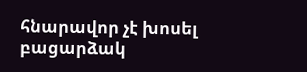հնարավոր չէ խոսել բացարձակ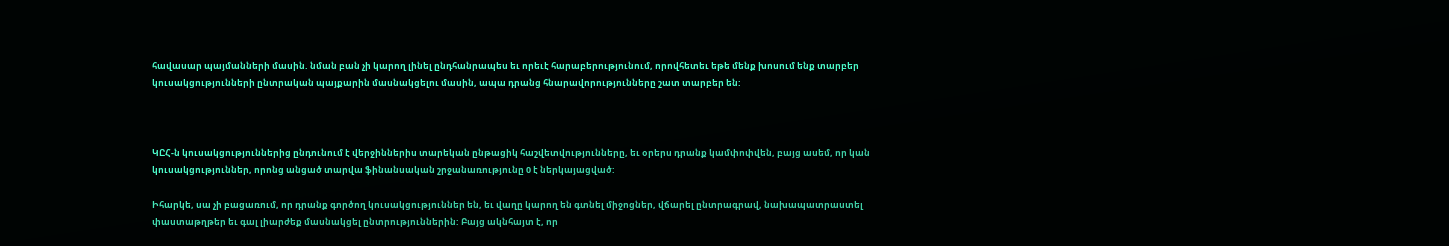հավասար պայմանների մասին. նման բան չի կարող լինել ընդհանրապես եւ որեւէ հարաբերությունում, որովհետեւ եթե մենք խոսում ենք տարբեր կուսակցությունների ընտրական պայքարին մասնակցելու մասին, ապա դրանց հնարավորությունները շատ տարբեր են:



ԿԸՀ-ն կուսակցություններից ընդունում է վերջիններիս տարեկան ընթացիկ հաշվետվությունները, եւ օրերս դրանք կամփոփվեն, բայց ասեմ, որ կան կուսակցություններ, որոնց անցած տարվա ֆինանսական շրջանառությունը 0 է ներկայացված:

Իհարկե, սա չի բացառում, որ դրանք գործող կուսակցություններ են, եւ վաղը կարող են գտնել միջոցներ, վճարել ընտրագրավ, նախապատրաստել փաստաթղթեր եւ գալ լիարժեք մասնակցել ընտրություններին: Բայց ակնհայտ է, որ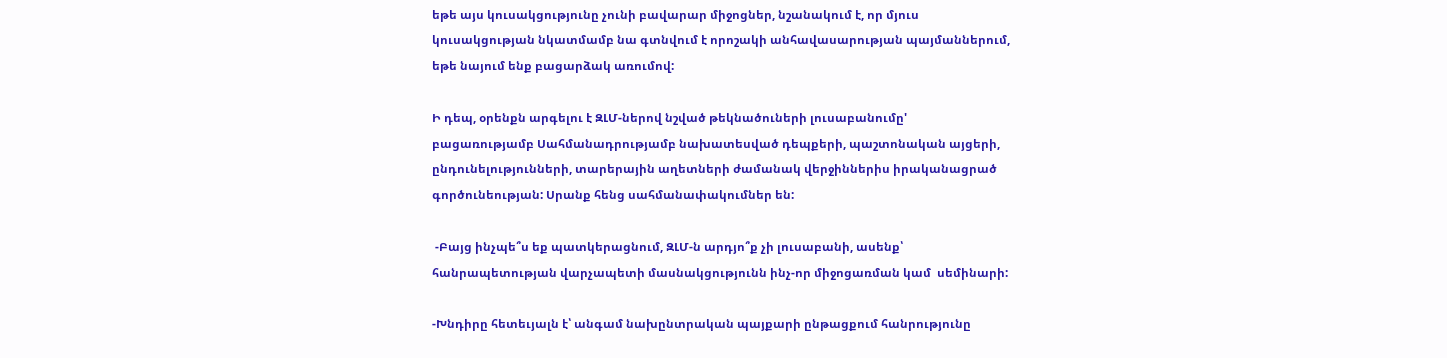եթե այս կուսակցությունը չունի բավարար միջոցներ, նշանակում է, որ մյուս կուսակցության նկատմամբ նա գտնվում է որոշակի անհավասարության պայմաններում, եթե նայում ենք բացարձակ առումով:

Ի դեպ, օրենքն արգելու է ԶԼՄ-ներով նշված թեկնածուների լուսաբանումը' բացառությամբ Սահմանադրությամբ նախատեսված դեպքերի, պաշտոնական այցերի, ընդունելությունների, տարերային աղետների ժամանակ վերջիններիս իրականացրած գործունեության: Սրանք հենց սահմանափակումներ են:

 -Բայց ինչպե՞ս եք պատկերացնում, ԶԼՄ-ն արդյո՞ք չի լուսաբանի, ասենք՝  հանրապետության վարչապետի մասնակցությունն ինչ-որ միջոցառման կամ  սեմինարի:

-Խնդիրը հետեւյալն է՝ անգամ նախընտրական պայքարի ընթացքում հանրությունը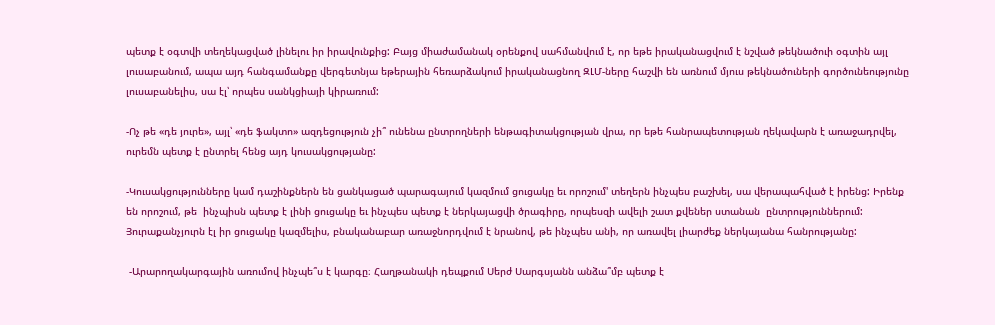պետք է օգտվի տեղեկացված լինելու իր իրավունքից: Բայց միաժամանակ օրենքով սահմանվում է, որ եթե իրականացվում է նշված թեկնածուի օգտին այլ լուսաբանում, ապա այդ հանգամանքը վերգետնյա եթերային հեռարձակում իրականացնող ԶԼՄ-ները հաշվի են առնում մյուս թեկնածուների գործունեությունը լուսաբանելիս, սա էլ՝ որպես սանկցիայի կիրառում:

-Ոչ թե «դե յուրե», այլ՝ «դե ֆակտո» ազդեցություն չի՞ ունենա ընտրողների ենթագիտակցության վրա, որ եթե հանրապետության ղեկավարն է առաջադրվել, ուրեմն պետք է ընտրել հենց այդ կուսակցությանը:

-Կուսակցությունները կամ դաշինքներն են ցանկացած պարագայում կազմում ցուցակը եւ որոշում' տեղերն ինչպես բաշխել, սա վերապահված է իրենց: Իրենք են որոշում, թե  ինչպիսն պետք է լինի ցուցակը եւ ինչպես պետք է ներկայացվի ծրագիրը, որպեսզի ավելի շատ քվեներ ստանան  ընտրություններում: Յուրաքանչյուրն էլ իր ցուցակը կազմելիս, բնականաբար առաջնորդվում է նրանով, թե ինչպես անի, որ առավել լիարժեք ներկայանա հանրությանը:

 -Արարողակարգային առումով ինչպե՞ս է կարգը։ Հաղթանակի դեպքում Սերժ Սարգսյանն անձա՞մբ պետք է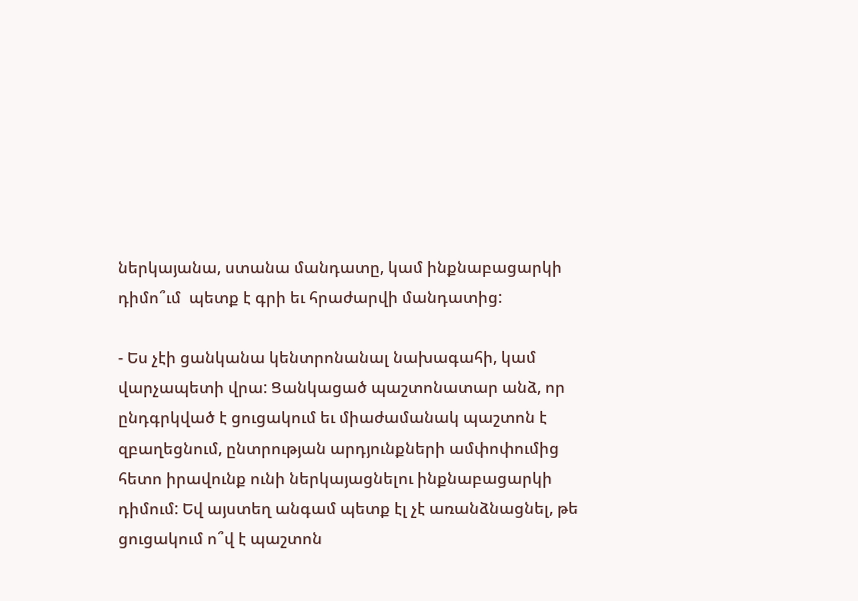ներկայանա, ստանա մանդատը, կամ ինքնաբացարկի դիմո՞ւմ  պետք է գրի եւ հրաժարվի մանդատից:

- Ես չէի ցանկանա կենտրոնանալ նախագահի, կամ վարչապետի վրա: Ցանկացած պաշտոնատար անձ, որ ընդգրկված է ցուցակում եւ միաժամանակ պաշտոն է  զբաղեցնում, ընտրության արդյունքների ամփոփումից հետո իրավունք ունի ներկայացնելու ինքնաբացարկի դիմում: Եվ այստեղ անգամ պետք էլ չէ առանձնացնել, թե ցուցակում ո՞վ է պաշտոն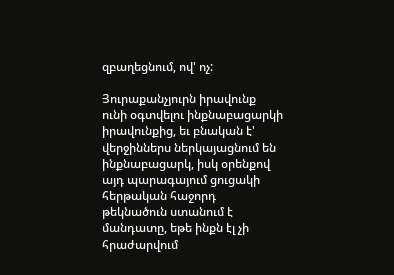զբաղեցնում, ով' ոչ:

Յուրաքանչյուրն իրավունք ունի օգտվելու ինքնաբացարկի իրավունքից, եւ բնական է' վերջիններս ներկայացնում են ինքնաբացարկ, իսկ օրենքով այդ պարագայում ցուցակի հերթական հաջորդ թեկնածուն ստանում է մանդատը, եթե ինքն էլ չի հրաժարվում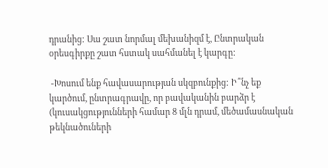դրանից: Սա շատ նորմալ մեխանիզմ է, Ընտրական օրեսգիրքը շատ հստակ սահմանել է կարգը:

 -Խոսում ենք հավասարության սկզբունքից: Ի՞նչ եք կարծում, ընտրագրավը, որ բավականին բարձր է (կուսակցությունների համար 8 մլն դրամ, մեծամասնական թեկնածուների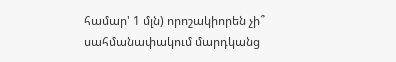համար' 1 մլն) որոշակիորեն չի՞ սահմանափակում մարդկանց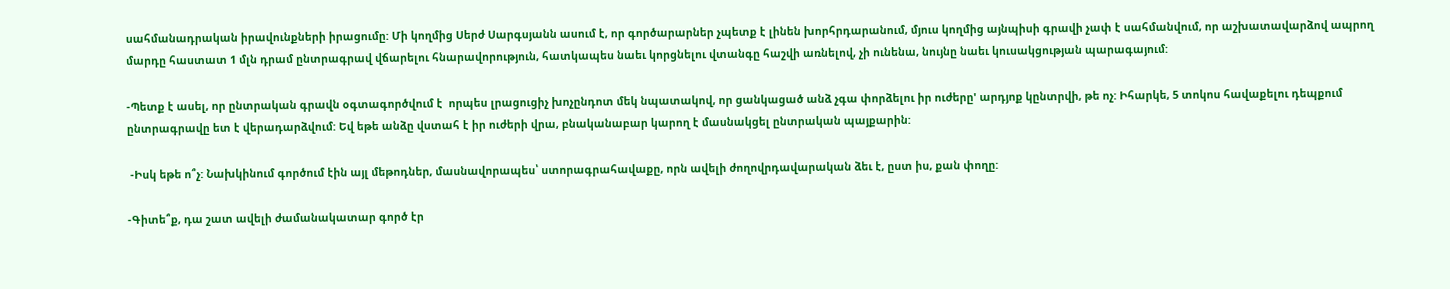սահմանադրական իրավունքների իրացումը: Մի կողմից Սերժ Սարգսյանն ասում է, որ գործարարներ չպետք է լինեն խորհրդարանում, մյուս կողմից այնպիսի գրավի չափ է սահմանվում, որ աշխատավարձով ապրող մարդը հաստատ 1 մլն դրամ ընտրագրավ վճարելու հնարավորություն, հատկապես նաեւ կորցնելու վտանգը հաշվի առնելով, չի ունենա, նույնը նաեւ կուսակցության պարագայում:

-Պետք է ասել, որ ընտրական գրավն օգտագործվում է  որպես լրացուցիչ խոչընդոտ մեկ նպատակով, որ ցանկացած անձ չգա փորձելու իր ուժերը' արդյոք կընտրվի, թե ոչ: Իհարկե, 5 տոկոս հավաքելու դեպքում ընտրագրավը ետ է վերադարձվում: Եվ եթե անձը վստահ է իր ուժերի վրա, բնականաբար կարող է մասնակցել ընտրական պայքարին:

 -Իսկ եթե ո՞չ: Նախկինում գործում էին այլ մեթոդներ, մասնավորապես՝ ստորագրահավաքը, որն ավելի ժողովրդավարական ձեւ է, ըստ իս, քան փողը:

-Գիտե՞ք, դա շատ ավելի ժամանակատար գործ էր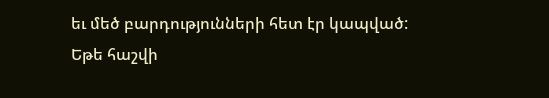եւ մեծ բարդությունների հետ էր կապված: Եթե հաշվի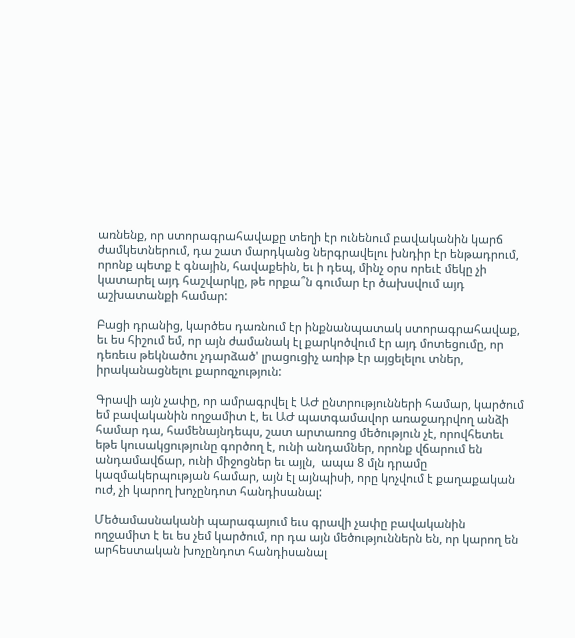առնենք, որ ստորագրահավաքը տեղի էր ունենում բավականին կարճ ժամկետներում, դա շատ մարդկանց ներգրավելու խնդիր էր ենթադրում, որոնք պետք է գնային, հավաքեին, եւ ի դեպ, մինչ օրս որեւէ մեկը չի կատարել այդ հաշվարկը, թե որքա՞ն գումար էր ծախսվում այդ աշխատանքի համար:

Բացի դրանից, կարծես դառնում էր ինքնանպատակ ստորագրահավաք, եւ ես հիշում եմ, որ այն ժամանակ էլ քարկոծվում էր այդ մոտեցումը, որ դեռեւս թեկնածու չդարձած' լրացուցիչ առիթ էր այցելելու տներ, իրականացնելու քարոզչություն:

Գրավի այն չափը, որ ամրագրվել է ԱԺ ընտրությունների համար, կարծում եմ բավականին ողջամիտ է, եւ ԱԺ պատգամավոր առաջադրվող անձի համար դա, համենայնդեպս, շատ արտառոց մեծություն չէ, որովհետեւ եթե կուսակցությունը գործող է, ունի անդամներ, որոնք վճարում են անդամավճար, ունի միջոցներ եւ այլն,  ապա 8 մլն դրամը կազմակերպության համար, այն էլ այնպիսի, որը կոչվում է քաղաքական ուժ, չի կարող խոչընդոտ հանդիսանալ:

Մեծամասնականի պարագայում եւս գրավի չափը բավականին ողջամիտ է եւ ես չեմ կարծում, որ դա այն մեծություններն են, որ կարող են արհեստական խոչընդոտ հանդիսանալ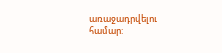առաջադրվելու համար: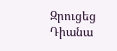Զրուցեց Դիանա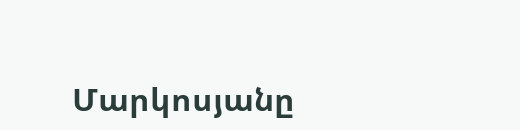Մարկոսյանը